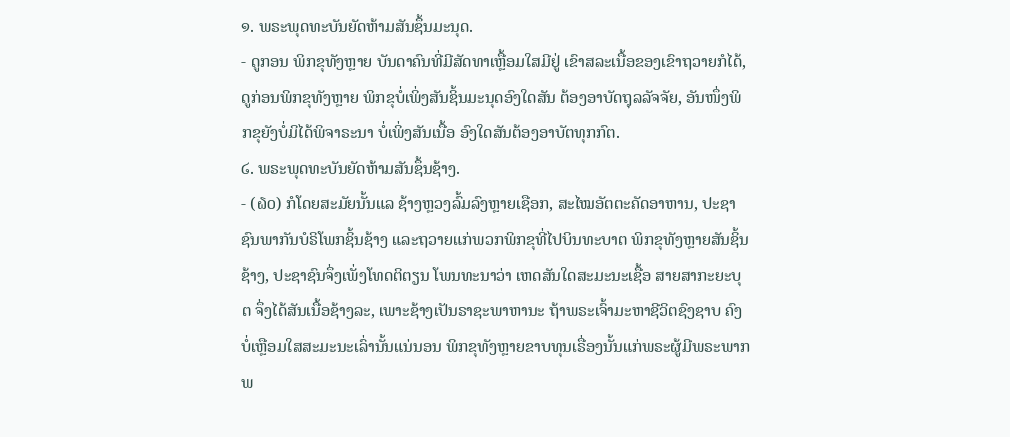໑. ພຣະພຸດທະບັນຍັດຫ້າມສັນຊຶ້ນມະນຸດ.
- ດູກອນ ພິກຂຸທັງຫຼາຍ ບັນດາຄົນທີ່ມີສັດທາເຫຼື້ອມໃສມີຢູ່ ເຂົາສລະເນື້ອຂອງເຂົາຖວາຍກໍໄດ້, ດູກ່ອນພິກຂຸທັງຫຼາຍ ພິກຂຸບໍ່ເພິ່ງສັນຊິ້ນມະນຸດອົງໃດສັນ ຕ້ອງອາບັດຖຸລລັຈຈັຍ, ອັນໜຶ່ງພິກຂຸຍັງບໍ່ມິໄດ້ພິຈາຣະນາ ບໍ່ເພິ່ງສັນເນື້ອ ອົງໃດສັນຕ້ອງອາບັຕທຸກກົຕ.
໒. ພຣະພຸດທະບັນຍັດຫ້າມສັນຊຶ້ນຊ້າງ.
- (໖໐) ກໍໂດຍສະມັຍນັ້ນແລ ຊ້າງຫຼວງລົ້ມລົງຫຼາຍເຊືອກ, ສະໄໝອັຕຕະຄັດອາຫານ, ປະຊາຊົນພາກັນບໍຣິໂພກຊິ້ນຊ້າງ ແລະຖວາຍແກ່ພວກພິກຂຸທີ່ໄປບິນທະບາຕ ພິກຂຸທັງຫຼາຍສັນຊິ້ນຊ້າງ, ປະຊາຊົນຈຶ່ງເພັ່ງໂທດຕິຕຽນ ໂພນທະນາວ່າ ເຫດສັນໃດສະມະນະເຊື້ອ ສາຍສາກະຍະບຸຕ ຈຶ່ງໄດ້ສັນເນື້ອຊ້າງລະ, ເພາະຊ້າງເປັນຣາຊະພາຫານະ ຖ້າພຣະເຈົ້າມະຫາຊີວິຕຊົງຊາບ ຄົງບໍ່ເຫຼືອມໃສສະມະນະເລົ່ານັ້ນແນ່ນອນ ພິກຂຸທັງຫຼາຍຂາບທຸນເຣື່ອງນັ້ນແກ່ພຣະຜູ້ມີພຣະພາກ ພ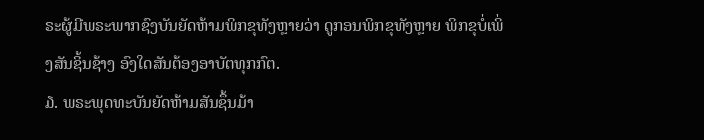ຣະຜູ້ມີພຣະພາກຊົງບັນຍັດຫ້າມພິກຂຸທັງຫຼາຍວ່າ ດູກອນພິກຂຸທັງຫຼາຍ ພິກຂຸບໍ່ເພິ່ງສັນຊິ້ນຊ້າງ ອົງໃດສັນຕ້ອງອາບັຕທຸກກົຕ.
໓. ພຣະພຸດທະບັນຍັດຫ້າມສັນຊຶ້ນມ້າ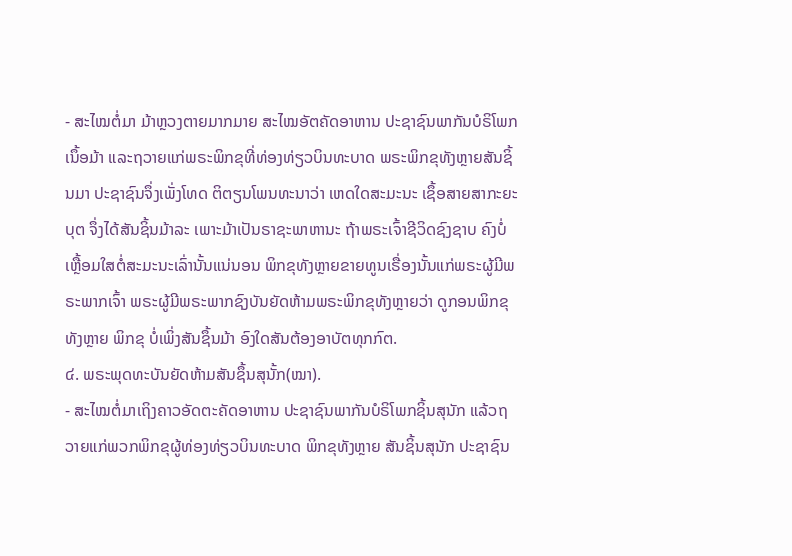- ສະໄໝຕໍ່ມາ ມ້າຫຼວງຕາຍມາກມາຍ ສະໄໝອັຕຄັດອາຫານ ປະຊາຊົນພາກັນບໍຣິໂພກເນຶ້ອມ້າ ແລະຖວາຍແກ່ພຣະພິກຂຸທີ່ທ່ອງທ່ຽວບິນທະບາດ ພຣະພິກຂຸທັງຫຼາຍສັນຊິ້ນມາ ປະຊາຊົນຈຶ່ງເພັ່ງໂທດ ຕິຕຽນໂພນທະນາວ່າ ເຫດໃດສະມະນະ ເຊຶ້ອສາຍສາກະຍະບຸຕ ຈຶ່ງໄດ້ສັນຊິ້ນມ້າລະ ເພາະມ້າເປັນຣາຊະພາຫານະ ຖ້າພຣະເຈົ້າຊີວິດຊົງຊາບ ຄົງບໍ່ເຫຼື້ອມໃສຕໍ່ສະມະນະເລົ່ານັ້ນແນ່ນອນ ພິກຂຸທັງຫຼາຍຂາຍທູນເຣື່ອງນັ້ນແກ່ພຣະຜູ້ມີພຣະພາກເຈົ້າ ພຣະຜູ້ມີພຣະພາກຊົງບັນຍັດຫ້າມພຣະພິກຂຸທັງຫຼາຍວ່າ ດູກອນພິກຂຸທັງຫຼາຍ ພິກຂຸ ບໍ່ເພິ່ງສັນຊຶ້ນມ້າ ອົງໃດສັນຕ້ອງອາບັຕທຸກກົຕ.
໔. ພຣະພຸດທະບັນຍັດຫ້າມສັນຊຶ້ນສຸນັ້ກ(ໝາ).
- ສະໄໝຕໍ່ມາເຖິງຄາວອັດຕະຄັດອາຫານ ປະຊາຊົນພາກັນບໍຣິໂພກຊິ້ນສຸນັກ ແລ້ວຖວາຍແກ່ພວກພິກຂຸຜູ້ທ່ອງທ່ຽວບິນທະບາດ ພິກຂຸທັງຫຼາຍ ສັນຊິ້ນສຸນັກ ປະຊາຊົນ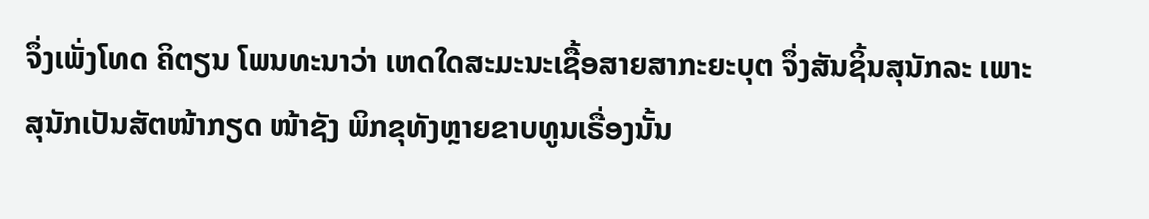ຈຶ່ງເພັ່ງໂທດ ຄິຕຽນ ໂພນທະນາວ່າ ເຫດໃດສະມະນະເຊື້ອສາຍສາກະຍະບຸຕ ຈຶ່ງສັນຊິ້ນສຸນັກລະ ເພາະສຸນັກເປັນສັຕໜ້າກຽດ ໜ້າຊັງ ພິກຂຸທັງຫຼາຍຂາບທູນເຣື່ອງນັ້ນ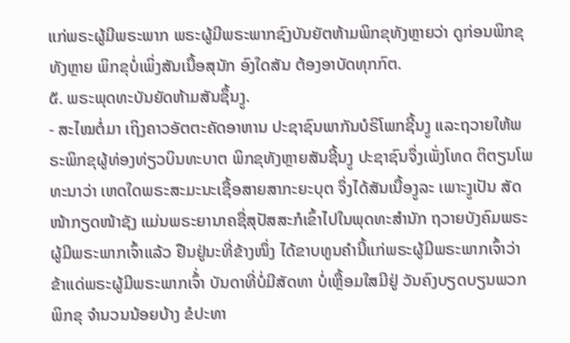ແກ່ພຣະຜູ້ມີພຣະພາກ ພຣະຜູ້ມີພຣະພາກຊົງບັນຍັຕຫ້າມພິກຂຸທັງຫຼາຍວ່າ ດູກ່ອນພິກຂຸທັງຫຼາຍ ພິກຂຸບໍ່ເພິ່ງສັນເນື້ອສຸນັກ ອົງໃດສັນ ຕ້ອງອາບັດທຸກກົຕ.
໕. ພຣະພຸດທະບັນຍັດຫ້າມສັນຊຶ້ນງູ.
- ສະໄໝຕໍ່ມາ ເຖິງຄາວອັຕຕະຄັດອາຫານ ປະຊາຊົນພາກັນບໍຣິໂພກຊີ້ນງູ ແລະຖວາຍໃຫ້ພຣະພິກຂຸຜູ້ທ່ອງທ່ຽວບິນທະບາຕ ພິກຂຸທັງຫຼາຍສັນຊີ້ນງູ ປະຊາຊົນຈຶ່ງເພັ່ງໂທດ ຕິຕຽນໂພທະນາວ່າ ເຫດໃດພຣະສະມະນະເຊື້ອສາຍສາກະຍະບຸຕ ຈຶ່ງໄດ້ສັນເນື້ອງູລະ ເພາະງູເປັນ ສັດໜ້າກຽດໜ້າຊັງ ແມ່ນພຣະຍານາຄຊື່ສຸປັສສະກໍເຂົ້າໄປໃນພຸດທະສຳນັກ ຖວາຍບັງຄົມພຣະຜູ້ມີພຣະພາກເຈົ້າແລ້ວ ຢືນຢູ່ນະທີ່ຂ້າງໜຶ່ງ ໄດ້ຂາບທູນຄໍານີ້ແກ່ພຣະຜູ້ມີພຣະພາກເຈົ້າວ່າ ຂ້າແດ່ພຣະຜູ້ມີພຣະພາກເຈົ້່າ ບັນດາທີ່ບໍ່ມີສັດທາ ບໍ່ເຫຼື້ອມໃສມີຢູ່ ວັນຄົງບຽດບຽນພວກພິກຂຸ ຈຳນວນນ້ອຍບ້າງ ຂໍປະທາ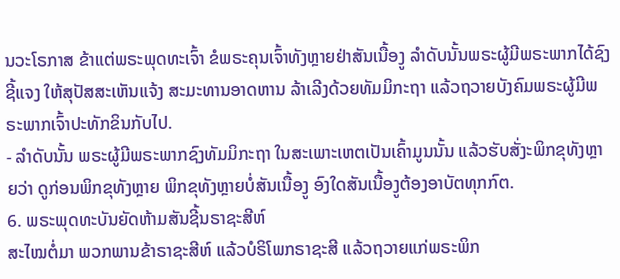ນວະໂຣກາສ ຂ້າແຕ່ພຣະພຸດທະເຈົ້າ ຂໍພຣະຄຸນເຈົ້າທັງຫຼາຍຢ່າສັນເນື້ອງູ ລຳດັບນັ້ນພຣະຜູ້ມີພຣະພາກໄດ້ຊົງຊີ້ແຈງ ໃຫ້ສຸປັສສະເຫັນແຈ້ງ ສະມະທານອາດຫານ ລ້າເລີງດ້ວຍທັມມິກະຖາ ແລ້ວຖວາຍບັງຄົມພຣະຜູ້ມີພຣະພາກເຈົ້າປະທັກຂິນກັບໄປ.
- ລໍາດັບນັ້ນ ພຣະຜູ້ມີພຣະພາກຊົງທັມມິກະຖາ ໃນສະເພາະເຫຕເປັນເຄົ້າມູນນັ້ນ ແລ້ວຮັບສັ່ງະພິກຂຸທັງຫຼາຍວ່າ ດູກ່ອນພິກຂຸທັງຫຼາຍ ພິກຂຸທັງຫຼາຍບໍ່ສັນເນື້ອງູ ອົງໃດສັນເນື້ອງູຕ້ອງອາບັຕທຸກກົຕ.
6. ພຣະພຸດທະບັນຍັດຫ້າມສັນຊີ້ນຣາຊະສີຫ໌
ສະໄໝຕໍ່ມາ ພວກພານຂ້າຣາຊະສີຫ໌ ແລ້ວບໍຣິໂພກຣາຊະສີ ແລ້ວຖວາຍແກ່ພຣະພິກ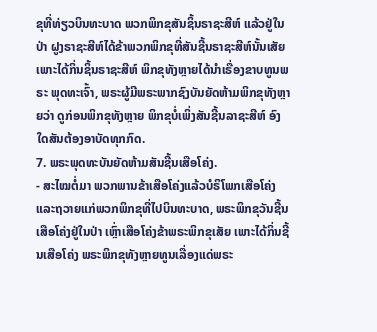ຂຸທີ່ທ່ຽວບິນທະບາດ ພວກພິກຂຸສັນຊິ້ນຣາຊະສີຫ໌ ແລ້ວຢູ່ໃນປ່າ ຝູງຣາຊະສີຫ໌ໄດ້ຂ້າພວກພິກຂຸທີ່ສັນຊີ້ນຣາຊະສີຫ໌ນັ້ນເສັຍ ເພາະໄດ້ກິ່ນຊິ້ນຣາຊະສີຫ໌ ພິກຂຸທັງຫຼາຍໄດ້ນໍາເຣື່ອງຂາບທູນພຣະ ພຸດທະເຈົ້າ, ພຣະຜູ້ມີພຣະພາກຊົງບັນຍັດຫ້າມພິກຂຸທັງຫຼາຍວ່າ ດູກ່ອນພິກຂຸທັງຫຼາຍ ພິກຂຸບໍ່ເພິ່ງສັນຊີ້ນລາຊະສີຫ໌ ອົງໃດສັນຕ້ອງອາບັດທຸກກົດ.
7. ພຣະພຸດທະບັນຍັດຫ້າມສັນຊີ້ນເສືອໂຄ່ງ.
- ສະໄໝຕໍ່ມາ ພວກພານຂ້າເສືອໂຄ່ງແລ້ວບໍຣິໂພກເສືອໂຄ່ງ ແລະຖວາຍແກ່ພວກພິກຂຸທີ່ໄປບິນທະບາດ, ພຣະພິກຂຸວັນຊີ້ນເສືອໂຄ່ງຢູ່ໃນປ່າ ເຫຼົ່າເສືອໂຄ່ງຂ້າພຣະພິກຂຸເສັຍ ເພາະໄດ້ກິ່ນຊີ້ນເສືອໂຄ່ງ ພຣະພິກຂຸທັງຫຼາຍທູນເລື່ອງແດ່ພຣະ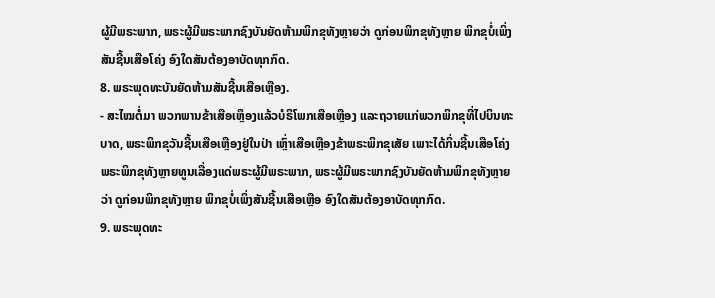ຜູ້ມີພຣະພາກ, ພຣະຜູ້ມີພຣະພາກຊົງບັນຍັດຫ້າມພິກຂຸທັງຫຼາຍວ່າ ດູກ່ອນພິກຂຸທັງຫຼາຍ ພິກຂຸບໍ່ເພິ່ງສັນຊີ້ນເສືອໂຄ່ງ ອົງໃດສັນຕ້ອງອາບັດທຸກກົດ.
8. ພຣະພຸດທະບັນຍັດຫ້າມສັນຊີ້ນເສືອເຫຼືອງ.
- ສະໄໝຕໍ່ມາ ພວກພານຂ້າເສືອເຫຼຶອງແລ້ວບໍຣິໂພກເສືອເຫຼືອງ ແລະຖວາຍແກ່ພວກພິກຂຸທີ່ໄປບິນທະບາດ, ພຣະພິກຂຸວັນຊີ້ນເສືອເຫຼືອງຢູ່ໃນປ່າ ເຫຼົ່າເສືອເຫຼືອງຂ້າພຣະພິກຂຸເສັຍ ເພາະໄດ້ກິ່ນຊີ້ນເສືອໂຄ່ງ ພຣະພິກຂຸທັງຫຼາຍທູນເລື່ອງແດ່ພຣະຜູ້ມີພຣະພາກ, ພຣະຜູ້ມີພຣະພາກຊົງບັນຍັດຫ້າມພິກຂຸທັງຫຼາຍວ່າ ດູກ່ອນພິກຂຸທັງຫຼາຍ ພິກຂຸບໍ່ເພິ່ງສັນຊີ້ນເສືອເຫຼືອ ອົງໃດສັນຕ້ອງອາບັດທຸກກົດ.
9. ພຣະພຸດທະ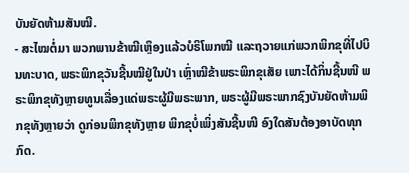ບັນຍັດຫ້າມສັນໝີ.
- ສະໄໝຕໍ່ມາ ພວກພານຂ້າໝີເຫຼຶອງແລ້ວບໍຣິໂພກໝີ ແລະຖວາຍແກ່ພວກພິກຂຸທີ່ໄປບິນທະບາດ, ພຣະພິກຂຸວັນຊີ້ນໝີຢູ່ໃນປ່າ ເຫຼົ່າໝີຂ້າພຣະພິກຂຸເສັຍ ເພາະໄດ້ກິ່ນຊີ້ນໜີ ພຣະພິກຂຸທັງຫຼາຍທູນເລື່ອງແດ່ພຣະຜູ້ມີພຣະພາກ, ພຣະຜູ້ມີພຣະພາກຊົງບັນຍັດຫ້າມພິກຂຸທັງຫຼາຍວ່າ ດູກ່ອນພິກຂຸທັງຫຼາຍ ພິກຂຸບໍ່ເພິ່ງສັນຊີ້ນໜີ ອົງໃດສັນຕ້ອງອາບັດທຸກກົດ.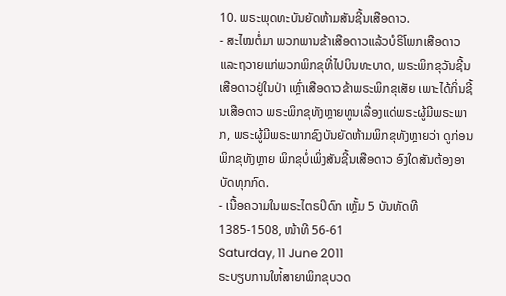10. ພຣະພຸດທະບັນຍັດຫ້າມສັນຊີ້ນເສືອດາວ.
- ສະໄໝຕໍ່ມາ ພວກພານຂ້າເສືອດາວແລ້ວບໍຣິໂພກເສືອດາວ ແລະຖວາຍແກ່ພວກພິກຂຸທີ່ໄປບິນທະບາດ, ພຣະພິກຂຸວັນຊີ້ນເສືອດາວຢູ່ໃນປ່າ ເຫຼົ່າເສືອດາວຂ້າພຣະພິກຂຸເສັຍ ເພາະໄດ້ກິ່ນຊີ້ນເສືອດາວ ພຣະພິກຂຸທັງຫຼາຍທູນເລື່ອງແດ່ພຣະຜູ້ມີພຣະພາກ, ພຣະຜູ້ມີພຣະພາກຊົງບັນຍັດຫ້າມພິກຂຸທັງຫຼາຍວ່າ ດູກ່ອນພິກຂຸທັງຫຼາຍ ພິກຂຸບໍ່ເພິ່ງສັນຊີ້ນເສືອດາວ ອົງໃດສັນຕ້ອງອາບັດທຸກກົດ.
- ເນື້ອຄວາມໃນພຣະໄຕຣປິດົກ ເຫຼັ້ມ 5 ບັນທັດທີ 1385-1508, ໜ້າທີ 56-61
Saturday, 11 June 2011
ຣະບຽບການໃຫ່້ສາຍາພິກຂຸບວດ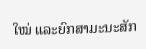ໃໝ່ ແລະຍົກສາມະນະສັກ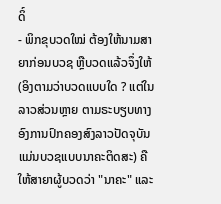ດິ໌
- ພິກຂຸບວດໃໝ່ ຕ້ອງໃຫ້ນາມສາຍາກ່ອນບວຊ ຫຼືບວດແລ້ວຈຶ່ງໃຫ້ (ອິງຕາມວ່າບວດແບບໃດ ? ແຕ່ໃນລາວສ່ວນຫຼາຍ ຕາມຣະບຽບທາງອົງການປົກຄອງສົງລາວປັດຈຸບັນ ແມ່ນບວຊແບບນາຄະຕິດສະ) ຄືໃຫ້ສາຍາຜູ້ບວດວ່າ "ນາຄະ" ແລະ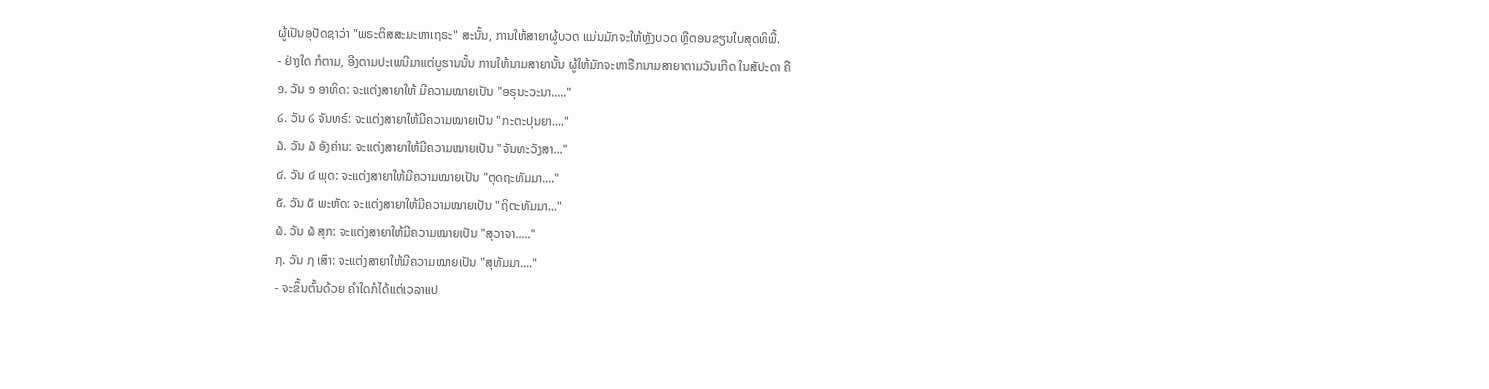ຜູ້ເປັນອຸປັດຊາວ່າ "ພຣະຕິສສະມະຫາເຖຣະ" ສະນັ້ນ, ການໃຫ້ສາຍາຜູ້ບວດ ແມ່ນມັກຈະໃຫ້ຫຼັງບວດ ຫຼືຕອນຂຽນໃບສຸດທິພີ້.
- ຢ່າງໃດ ກໍຕາມ, ອີງຕາມປະເພນີມາແຕ່ບູຮານນັ້ນ ການໃຫ້ນາມສາຍານັ້ນ ຜູ້ໃຫ້ມັກຈະຫາຣືກນາມສາຍາຕາມວັນເກີດ ໃນສັປະດາ ຄື
໑. ວັນ ໑ ອາທິດ: ຈະແຕ່ງສາຍາໃຫ້ ມີຄວາມໝາຍເປັນ "ອຣຸນະວະນາ....."
໒. ວັນ ໒ ຈັນທຣ໌: ຈະແຕ່ງສາຍາໃຫ້ມີຄວາມໝາຍເປັນ "ກະຕະປຸນຍາ...."
໓. ວັນ ໓ ອັງຄ່ານ: ຈະແຕ່ງສາຍາໃຫ້ມີຄວາມໝາຍເປັນ "ຈັນທະວັງສາ..."
໔. ວັນ ໔ ພຸດ: ຈະແຕ່ງສາຍາໃຫ້ມີຄວາມໝາຍເປັນ "ຕຸດຖະທັມມາ...."
໕. ວັນ ໕ ພະຫັດ: ຈະແຕ່ງສາຍາໃຫ້ມີຄວາມໝາຍເປັນ "ຖິຕະທັມມາ..."
໖. ວັນ ໖ ສຸກ: ຈະແຕ່ງສາຍາໃຫ້ມີຄວາມໝາຍເປັນ "ສຸວາຈາ....."
໗. ວັນ ໗ ເສົາ: ຈະແຕ່ງສາຍາໃຫ້ມີຄວາມໝາຍເປັນ "ສຸທັມມາ...."
- ຈະຂຶ້ນຕົ້ນດ້ວຍ ຄໍາໃດກໍໄດ້ແຕ່ເວລາແປ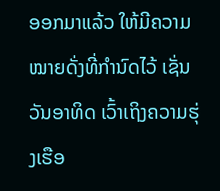ອອກມາແລ້ວ ໃຫ້ມີຄວາມໝາຍດັ່ງທີ່ກໍານົດໄວ້ ເຊັ່ນວັນອາທິດ ເວົ້າເຖິງຄວາມຮຸ່ງເຮືອ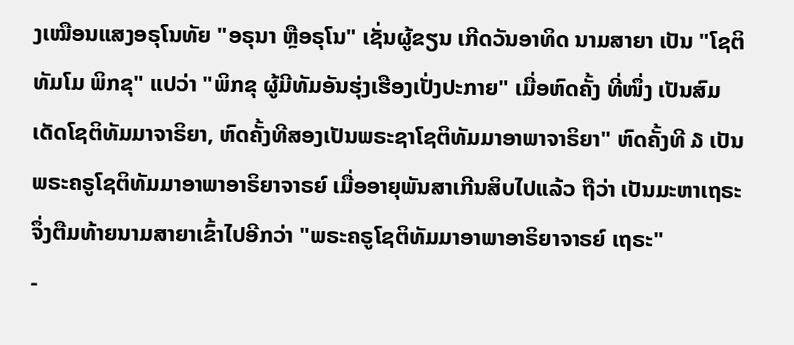ງເໝືອນແສງອຣຸໂນທັຍ "ອຣຸນາ ຫຼືອຣຸໂນ" ເຊັ່ນຜູ້ຂຽນ ເກີດວັນອາທິດ ນາມສາຍາ ເປັນ "ໂຊຕິທັມໂມ ພິກຂຸ" ແປວ່າ "ພິກຂຸ ຜູ້ມີທັມອັນຮຸ່ງເຮືອງເປັ່ງປະກາຍ" ເມື່ອຫົດຄັ້ງ ທີ່ໜຶ່ງ ເປັນສົມເດັດໂຊຕິທັມມາຈາຣິຍາ, ຫົດຄັ້ງທີສອງເປັນພຣະຊາໂຊຕິທັມມາອາພາຈາຣິຍາ" ຫົດຄັ້ງທີ ໓ ເປັນພຣະຄຣູໂຊຕິທັມມາອາພາອາຣິຍາຈາຣຍ໌ ເມື່ອອາຍຸພັນສາເກີນສິບໄປແລ້ວ ຖືວ່າ ເປັນມະຫາເຖຣະ ຈຶ່ງຕືມທ້າຍນາມສາຍາເຂົ້າໄປອີກວ່າ "ພຣະຄຣູໂຊຕິທັມມາອາພາອາຣິຍາຈາຣຍ໌ ເຖຣະ"
-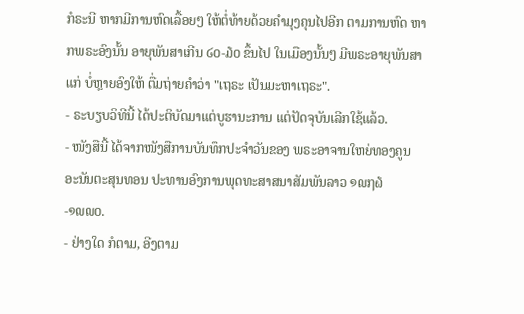ກໍຣະນີ ຫາກມີການຫົດເລື້ອຍໆ ໃຫ້ຕໍ່ທ້າຍດ້ວຍຄໍາມຸງຄຸນໄປອີກ ຕາມການຫົດ ຫາກພຣະອົງນັ້ນ ອາຍຸພັນສາເກີນ ໒໐-໓໐ ຂຶ້ນໄປ ໃນເມືອງນັ້ນໆ ມີພຣະອາຍຸພັນສາແກ່ ບໍ່ຫຼາຍອົງໃຫ້ ຕື່ມຖ່າຍຄໍາວ່າ "ເຖຣະ ເປັນມະຫາເຖຣະ".
- ຣະບຽບວິທີນີ້ ໄດ້ປະຕິບັດມາແຕ່ບູຮານະການ ແຕ່ປັດຈຸບັນເລີກໃຊ້ແລ້ວ.
- ໜັງສືນີ້ ໄດ້ຈາກໜັງສືການບັນທຶກປະຈໍາວັນຂອງ ພຣະອາຈານໃຫຍ່ທອງຄູນ ອະນັນຕະສຸນທອນ ປະທານອົງການພຸດທະສາສນາສັມພັນລາວ ໑໙໗໖-໑໙໙໐.
- ຢ່າງໃດ ກໍຕາມ, ອີງຕາມ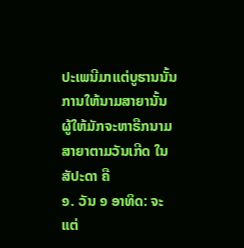ປະເພນີມາແຕ່ບູຮານນັ້ນ ການໃຫ້ນາມສາຍານັ້ນ ຜູ້ໃຫ້ມັກຈະຫາຣືກນາມສາຍາຕາມວັນເກີດ ໃນສັປະດາ ຄື
໑. ວັນ ໑ ອາທິດ: ຈະແຕ່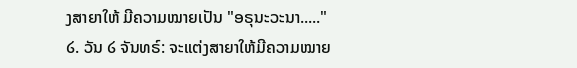ງສາຍາໃຫ້ ມີຄວາມໝາຍເປັນ "ອຣຸນະວະນາ....."
໒. ວັນ ໒ ຈັນທຣ໌: ຈະແຕ່ງສາຍາໃຫ້ມີຄວາມໝາຍ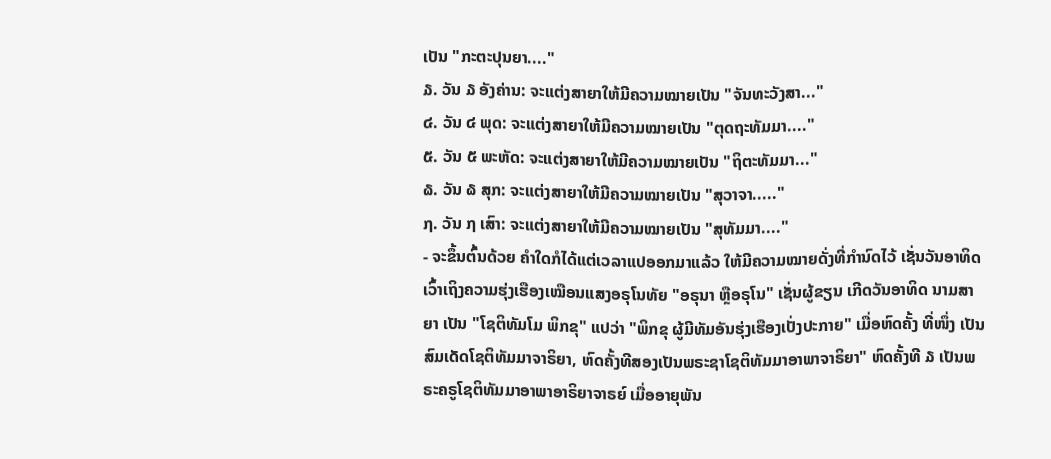ເປັນ "ກະຕະປຸນຍາ...."
໓. ວັນ ໓ ອັງຄ່ານ: ຈະແຕ່ງສາຍາໃຫ້ມີຄວາມໝາຍເປັນ "ຈັນທະວັງສາ..."
໔. ວັນ ໔ ພຸດ: ຈະແຕ່ງສາຍາໃຫ້ມີຄວາມໝາຍເປັນ "ຕຸດຖະທັມມາ...."
໕. ວັນ ໕ ພະຫັດ: ຈະແຕ່ງສາຍາໃຫ້ມີຄວາມໝາຍເປັນ "ຖິຕະທັມມາ..."
໖. ວັນ ໖ ສຸກ: ຈະແຕ່ງສາຍາໃຫ້ມີຄວາມໝາຍເປັນ "ສຸວາຈາ....."
໗. ວັນ ໗ ເສົາ: ຈະແຕ່ງສາຍາໃຫ້ມີຄວາມໝາຍເປັນ "ສຸທັມມາ...."
- ຈະຂຶ້ນຕົ້ນດ້ວຍ ຄໍາໃດກໍໄດ້ແຕ່ເວລາແປອອກມາແລ້ວ ໃຫ້ມີຄວາມໝາຍດັ່ງທີ່ກໍານົດໄວ້ ເຊັ່ນວັນອາທິດ ເວົ້າເຖິງຄວາມຮຸ່ງເຮືອງເໝືອນແສງອຣຸໂນທັຍ "ອຣຸນາ ຫຼືອຣຸໂນ" ເຊັ່ນຜູ້ຂຽນ ເກີດວັນອາທິດ ນາມສາຍາ ເປັນ "ໂຊຕິທັມໂມ ພິກຂຸ" ແປວ່າ "ພິກຂຸ ຜູ້ມີທັມອັນຮຸ່ງເຮືອງເປັ່ງປະກາຍ" ເມື່ອຫົດຄັ້ງ ທີ່ໜຶ່ງ ເປັນສົມເດັດໂຊຕິທັມມາຈາຣິຍາ, ຫົດຄັ້ງທີສອງເປັນພຣະຊາໂຊຕິທັມມາອາພາຈາຣິຍາ" ຫົດຄັ້ງທີ ໓ ເປັນພຣະຄຣູໂຊຕິທັມມາອາພາອາຣິຍາຈາຣຍ໌ ເມື່ອອາຍຸພັນ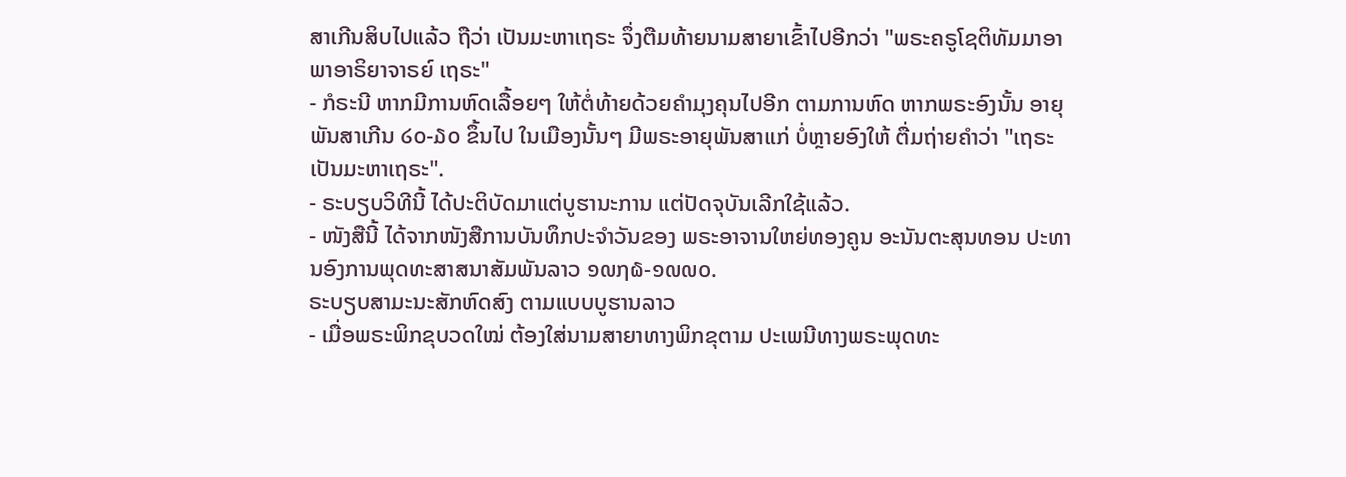ສາເກີນສິບໄປແລ້ວ ຖືວ່າ ເປັນມະຫາເຖຣະ ຈຶ່ງຕືມທ້າຍນາມສາຍາເຂົ້າໄປອີກວ່າ "ພຣະຄຣູໂຊຕິທັມມາອາພາອາຣິຍາຈາຣຍ໌ ເຖຣະ"
- ກໍຣະນີ ຫາກມີການຫົດເລື້ອຍໆ ໃຫ້ຕໍ່ທ້າຍດ້ວຍຄໍາມຸງຄຸນໄປອີກ ຕາມການຫົດ ຫາກພຣະອົງນັ້ນ ອາຍຸພັນສາເກີນ ໒໐-໓໐ ຂຶ້ນໄປ ໃນເມືອງນັ້ນໆ ມີພຣະອາຍຸພັນສາແກ່ ບໍ່ຫຼາຍອົງໃຫ້ ຕື່ມຖ່າຍຄໍາວ່າ "ເຖຣະ ເປັນມະຫາເຖຣະ".
- ຣະບຽບວິທີນີ້ ໄດ້ປະຕິບັດມາແຕ່ບູຮານະການ ແຕ່ປັດຈຸບັນເລີກໃຊ້ແລ້ວ.
- ໜັງສືນີ້ ໄດ້ຈາກໜັງສືການບັນທຶກປະຈໍາວັນຂອງ ພຣະອາຈານໃຫຍ່ທອງຄູນ ອະນັນຕະສຸນທອນ ປະທານອົງການພຸດທະສາສນາສັມພັນລາວ ໑໙໗໖-໑໙໙໐.
ຣະບຽບສາມະນະສັກຫົດສົງ ຕາມແບບບູຮານລາວ
- ເມື່ອພຣະພິກຂຸບວດໃໝ່ ຕ້ອງໃສ່ນາມສາຍາທາງພິກຂຸຕາມ ປະເພນີທາງພຣະພຸດທະ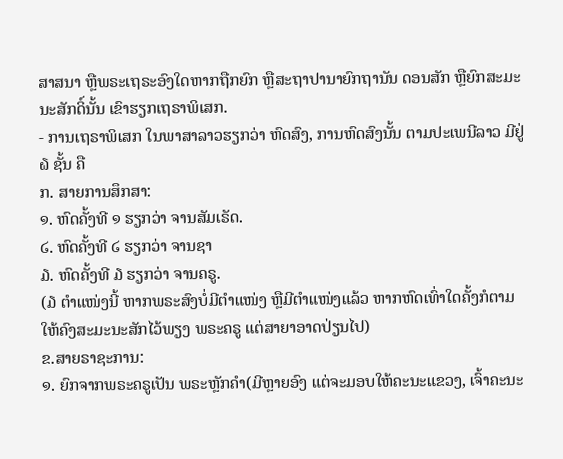ສາສນາ ຫຼືພຣະເຖຣະອົງໃດຫາກຖືກຍົກ ຫຼືສະຖາປານາຍົກຖານັນ ດອນສັກ ຫຼືຍົກສະມະນະສັກດິ໌ນັ້ນ ເຂົາຮຽກເຖຣາພິເສກ.
- ການເຖຣາພິເສກ ໃນພາສາລາວຮຽກວ່າ ຫົດສົງ, ການຫົດສົງນັ້ນ ຕາມປະເພນີລາວ ມີຢູ່ ໖ ຊັ້ນ ຄື
ກ. ສາຍການສຶກສາ:
໑. ຫົດຄັ້ງທີ ໑ ຮຽກວ່າ ຈານສັມເຣັດ.
໒. ຫົດຄັ້ງທີ ໒ ຮຽກວ່າ ຈານຊາ
໓. ຫົດຄັ້ງທີ ໓ ຮຽກວ່າ ຈານຄຣູ.
(໓ ຕຳແໜ່ງນີ້ ຫາກພຣະສົງບໍ່ມີຕໍາແໜ່ງ ຫຼືມີຕໍາແໜ່ງແລ້ວ ຫາກຫົດເທົ່າໃດຄັ້ງກໍຕາມ ໃຫ້ຄົງສະມະນະສັກໄວ້ພຽງ ພຣະຄຣູ ແຕ່ສາຍາອາດປ່ຽນໄປ)
ຂ.ສາຍຣາຊະການ:
໑. ຍົກຈາກພຣະຄຣູເປັນ ພຣະຫຼັກຄຳ(ມີຫຼາຍອົງ ແຕ່ຈະມອບໃຫ້ຄະນະແຂວງ, ເຈົ້າຄະນະ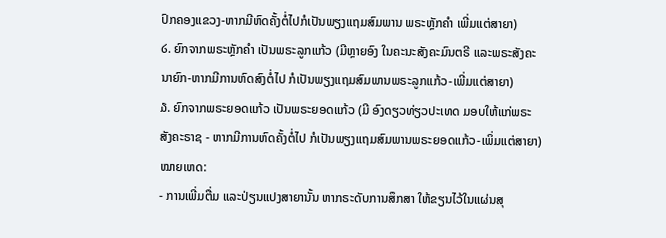ປົກຄອງແຂວງ-ຫາກມີຫົດຄັ້ງຕໍ່ໄປກໍເປັນພຽງແຖມສົມພານ ພຣະຫຼັກຄຳ ເພີ່ມແຕ່ສາຍາ)
໒. ຍົກຈາກພຣະຫຼັກຄໍາ ເປັນພຣະລູກແກ້ວ (ມີຫຼາຍອົງ ໃນຄະນະສັງຄະມົນຕຣີ ແລະພຣະສັງຄະນາຍົກ-ຫາກມີການຫົດສົງຕໍ່ໄປ ກໍເປັນພຽງແຖມສົມພານພຣະລູກແກ້ວ-ເພີ່ມແຕ່ສາຍາ)
໓. ຍົກຈາກພຣະຍອດແກ້ວ ເປັນພຣະຍອດແກ້ວ (ມີ ອົງດຽວທ່ຽວປະເທດ ມອບໃຫ້ແກ່ພຣະສັງຄະຣາຊ - ຫາກມີການຫົດຄັ້ງຕໍ່ໄປ ກໍເປັນພຽງແຖມສົມພານພຣະຍອດແກ້ວ-ເພິ່ມແຕ່ສາຍາ)
ໝາຍເຫດ:
- ການເພີ່ມຕື່ມ ແລະປ່ຽນແປງສາຍານັ້ນ ຫາກຣະດັບການສຶກສາ ໃຫ້ຂຽນໄວ້ໃນແຜ່ນສຸ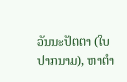ວັນນະປັຕຕາ (ໃບປາກນາມ), ຫາຕໍາ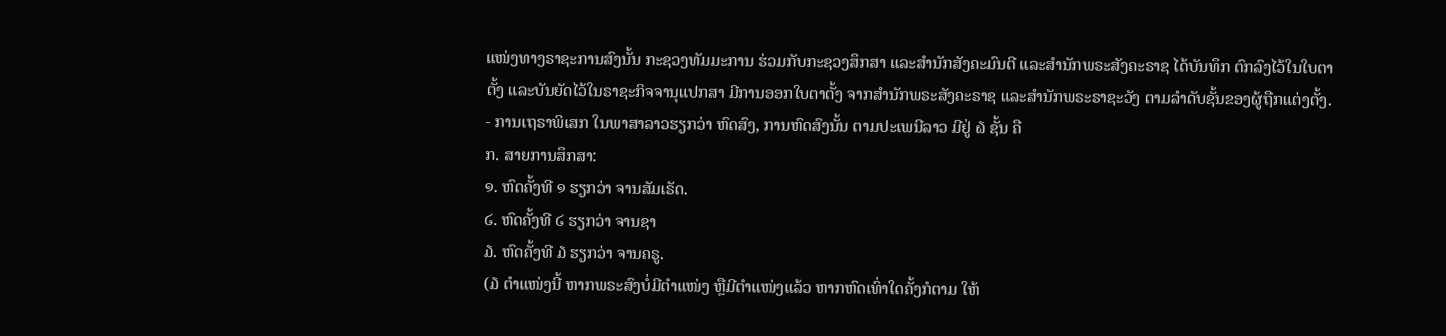ແໜ່ງທາງຣາຊະການສົງນັ້ນ ກະຊວງທັມມະການ ຮ່ວມກັບກະຊວງສຶກສາ ແລະສໍານັກສັງຄະມົນຕີ ແລະສໍານັກພຣະສັງຄະຣາຊ ໄດ້ບັນທຶກ ຕົກລົງໄວ້ໃນໃບຕາຕັ້ງ ແລະບັນຍັດໄວ້ໃນຣາຊະກິຈຈານຸແປກສາ ມີການອອກໃບຕາຕັ້ງ ຈາກສໍານັກພຣະສັງຄະຣາຊ ແລະສໍານັກພຣະຣາຊະວັງ ຕາມລຳດັບຊັ້ນຂອງຜູ້ຖືກແຕ່ງຕັ້ງ.
- ການເຖຣາພິເສກ ໃນພາສາລາວຮຽກວ່າ ຫົດສົງ, ການຫົດສົງນັ້ນ ຕາມປະເພນີລາວ ມີຢູ່ ໖ ຊັ້ນ ຄື
ກ. ສາຍການສຶກສາ:
໑. ຫົດຄັ້ງທີ ໑ ຮຽກວ່າ ຈານສັມເຣັດ.
໒. ຫົດຄັ້ງທີ ໒ ຮຽກວ່າ ຈານຊາ
໓. ຫົດຄັ້ງທີ ໓ ຮຽກວ່າ ຈານຄຣູ.
(໓ ຕຳແໜ່ງນີ້ ຫາກພຣະສົງບໍ່ມີຕໍາແໜ່ງ ຫຼືມີຕໍາແໜ່ງແລ້ວ ຫາກຫົດເທົ່າໃດຄັ້ງກໍຕາມ ໃຫ້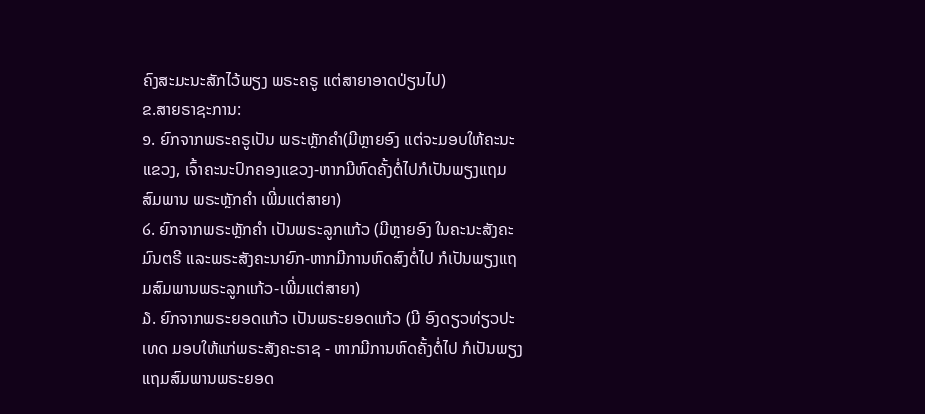ຄົງສະມະນະສັກໄວ້ພຽງ ພຣະຄຣູ ແຕ່ສາຍາອາດປ່ຽນໄປ)
ຂ.ສາຍຣາຊະການ:
໑. ຍົກຈາກພຣະຄຣູເປັນ ພຣະຫຼັກຄຳ(ມີຫຼາຍອົງ ແຕ່ຈະມອບໃຫ້ຄະນະແຂວງ, ເຈົ້າຄະນະປົກຄອງແຂວງ-ຫາກມີຫົດຄັ້ງຕໍ່ໄປກໍເປັນພຽງແຖມສົມພານ ພຣະຫຼັກຄຳ ເພີ່ມແຕ່ສາຍາ)
໒. ຍົກຈາກພຣະຫຼັກຄໍາ ເປັນພຣະລູກແກ້ວ (ມີຫຼາຍອົງ ໃນຄະນະສັງຄະມົນຕຣີ ແລະພຣະສັງຄະນາຍົກ-ຫາກມີການຫົດສົງຕໍ່ໄປ ກໍເປັນພຽງແຖມສົມພານພຣະລູກແກ້ວ-ເພີ່ມແຕ່ສາຍາ)
໓. ຍົກຈາກພຣະຍອດແກ້ວ ເປັນພຣະຍອດແກ້ວ (ມີ ອົງດຽວທ່ຽວປະເທດ ມອບໃຫ້ແກ່ພຣະສັງຄະຣາຊ - ຫາກມີການຫົດຄັ້ງຕໍ່ໄປ ກໍເປັນພຽງແຖມສົມພານພຣະຍອດ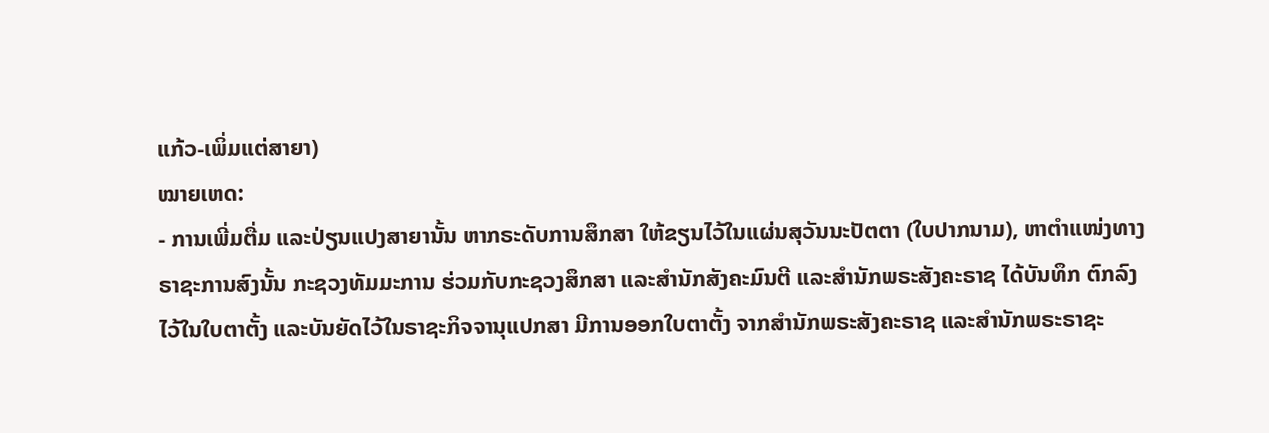ແກ້ວ-ເພິ່ມແຕ່ສາຍາ)
ໝາຍເຫດ:
- ການເພີ່ມຕື່ມ ແລະປ່ຽນແປງສາຍານັ້ນ ຫາກຣະດັບການສຶກສາ ໃຫ້ຂຽນໄວ້ໃນແຜ່ນສຸວັນນະປັຕຕາ (ໃບປາກນາມ), ຫາຕໍາແໜ່ງທາງຣາຊະການສົງນັ້ນ ກະຊວງທັມມະການ ຮ່ວມກັບກະຊວງສຶກສາ ແລະສໍານັກສັງຄະມົນຕີ ແລະສໍານັກພຣະສັງຄະຣາຊ ໄດ້ບັນທຶກ ຕົກລົງໄວ້ໃນໃບຕາຕັ້ງ ແລະບັນຍັດໄວ້ໃນຣາຊະກິຈຈານຸແປກສາ ມີການອອກໃບຕາຕັ້ງ ຈາກສໍານັກພຣະສັງຄະຣາຊ ແລະສໍານັກພຣະຣາຊະ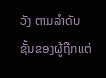ວັງ ຕາມລຳດັບຊັ້ນຂອງຜູ້ຖືກແຕ່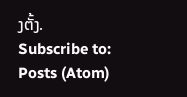ງຕັ້ງ.
Subscribe to:
Posts (Atom)